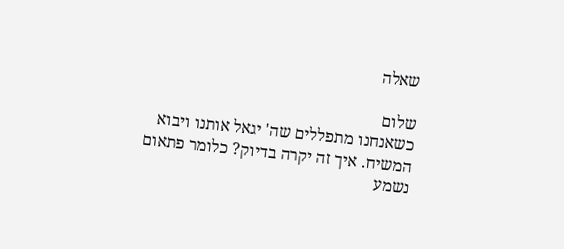שאלה

שלום
כשאנחנו מתפללים שה' יגאל אותנו ויבוא המשיח. איך זה יקרה בדיוק? כלומר פתאום נשמע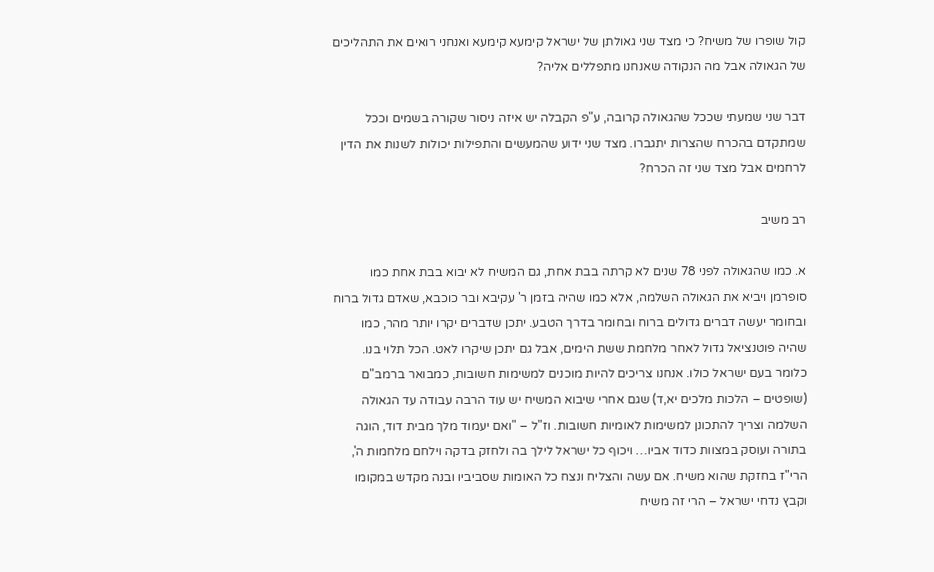קול שופרו של משיח? כי מצד שני גאולתן של ישראל קימעא קימעא ואנחני רואים את התהליכים של הגאולה אבל מה הנקודה שאנחנו מתפללים אליה?

דבר שני שמעתי שככל שהגאולה קרובה, ע"פ הקבלה יש איזה ניסור שקורה בשמים וככל שמתקדם בהכרח שהצרות יתגברו. מצד שני ידוע שהמעשים והתפילות יכולות לשנות את הדין לרחמים אבל מצד שני זה הכרח?

רב משיב

א. כמו שהגאולה לפני 78 שנים לא קרתה בבת אחת, גם המשיח לא יבוא בבת אחת כמו סופרמן ויביא את הגאולה השלמה, אלא כמו שהיה בזמן ר' עקיבא ובר כוכבא, שאדם גדול ברוח ובחומר יעשה דברים גדולים ברוח ובחומר בדרך הטבע. יתכן שדברים יקרו יותר מהר, כמו שהיה פוטנציאל גדול לאחר מלחמת ששת הימים, אבל גם יתכן שיקרו לאט. הכל תלוי בנו. כלומר בעם ישראל כולו. אנחנו צריכים להיות מוכנים למשימות חשובות, כמבואר ברמב"ם (שופטים – הלכות מלכים יא,ד) שגם אחרי שיבוא המשיח יש עוד הרבה עבודה עד הגאולה השלמה וצריך להתכונן למשימות לאומיות חשובות. וז"ל – "ואם יעמוד מלך מבית דוד, הוגה בתורה ועוסק במצוות כדוד אביו… ויכוף כל ישראל לילך בה ולחזק בדקה וילחם מלחמות ה', הרי"ז בחזקת שהוא משיח. אם עשה והצליח ונצח כל האומות שסביביו ובנה מקדש במקומו וקבץ נדחי ישראל – הרי זה משיח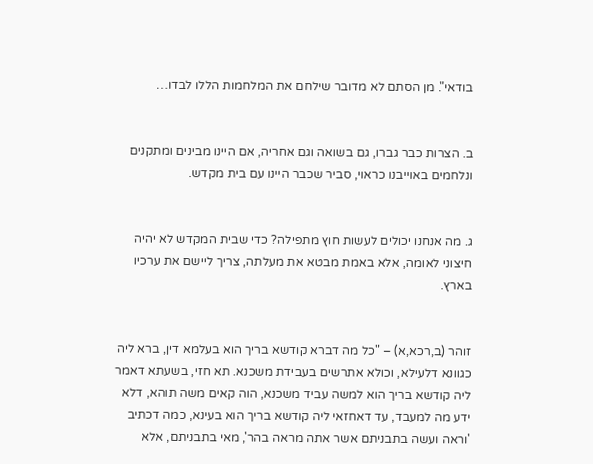בודאי". מן הסתם לא מדובר שילחם את המלחמות הללו לבדו…


ב. הצרות כבר גברו, גם בשואה וגם אחריה, אם היינו מבינים ומתקנים ונלחמים באוייבנו כראוי, סביר שכבר היינו עם בית מקדש.


ג. מה אנחנו יכולים לעשות חוץ מתפילה? כדי שבית המקדש לא יהיה חיצוני לאומה, אלא באמת מבטא את מעלתה, צריך ליישם את ערכיו בארץ.


זוהר (ב,רכא,א) – "כל מה דברא קודשא בריך הוא בעלמא דין, ברא ליה כגוונא דלעילא, וכולא אתרשים בעבידת משכנא. תא חזי, בשעתא דאמר ליה קודשא בריך הוא למשה עביד משכנא, הוה קאים משה תוהא, דלא ידע מה למעבד, עד דאחזאי ליה קודשא בריך הוא בעינא, כמה דכתיב 'וראה ועשה בתבניתם אשר אתה מראה בהר', מאי בתבניתם, אלא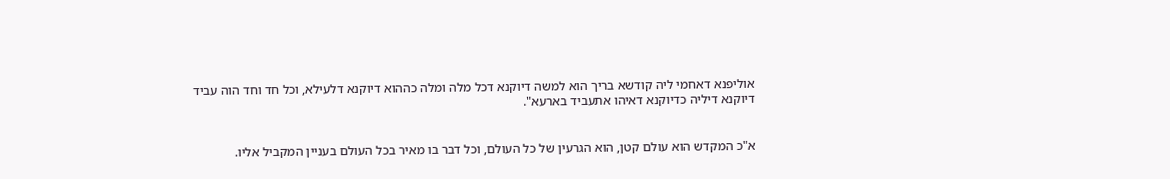אוליפנא דאחמי ליה קודשא בריך הוא למשה דיוקנא דכל מלה ומלה כההוא דיוקנא דלעילא, וכל חד וחד הוה עביד דיוקנא דיליה כדיוקנא דאיהו אתעביד בארעא".


א"כ המקדש הוא עולם קטן, הוא הגרעין של כל העולם, וכל דבר בו מאיר בכל העולם בעניין המקביל אליו.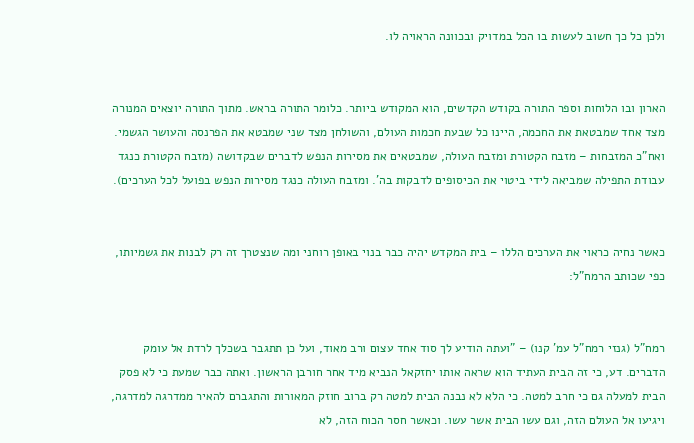ולכן כל כך חשוב לעשות בו הכל במדויק ובכוונה הראויה לו.


הארון ובו הלוחות וספר התורה בקודש הקדשים, הוא המקודש ביותר. כלומר התורה בראש. מתוך התורה יוצאים המנורה מצד אחד שמבטאת את החכמה, היינו כל שבעת חכמות העולם, והשולחן מצד שני שמבטא את הפרנסה והעושר הגשמי. ואח"כ המזבחות – מזבח הקטורת ומזבח העולה, שמבטאים את מסירות הנפש לדברים שבקדושה (מזבח הקטורת כנגד עבודת התפילה שמביאה לידי ביטוי את הכיסופים לדבקות בה'. ומזבח העולה כנגד מסירות הנפש בפועל לכל הערכים).


כאשר נחיה כראוי את הערכים הללו – בית המקדש יהיה כבר בנוי באופן רוחני ומה שנצטרך זה רק לבנות את גשמיותו, כפי שכותב הרמח"ל:


רמח"ל (גנזי רמח"ל עמ' קנו) – "ועתה הודיע לך סוד אחד עצום ורב מאוד, ועל כן תתגבר בשכלך לרדת אל עומק הדברים. דע, כי זה הבית העתיד הוא שראה אותו יחזקאל הנביא מיד אחר חורבן הראשון. ואתה כבר שמעת כי לא פסק הבית למעלה גם כי חרב למטה. כי הלא לא נבנה הבית למטה רק ברוב חוזק המאורות והתגברם להאיר ממדרגה למדרגה, ויגיעו אל העולם הזה, וגם עשו הבית אשר עשו. וכאשר חסר הכוח הזה, לא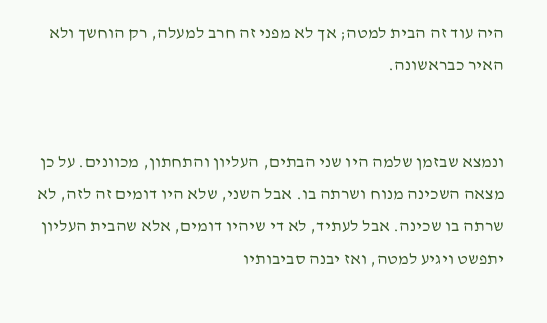היה עוד זה הבית למטה; אך לא מפני זה חרב למעלה, רק הוחשך ולא האיר כבראשונה.


ונמצא שבזמן שלמה היו שני הבתים, העליון והתחתון, מכוונים. על כן מצאה השכינה מנוח ושרתה בו. אבל השני, שלא היו דומים זה לזה, לא שרתה בו שכינה. אבל לעתיד, לא די שיהיו דומים, אלא שהבית העליון יתפשט ויגיע למטה, ואז יבנה סביבותיו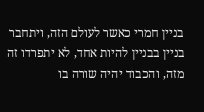בניין חמרי כאשר לעולם הזה, ויתחבר בניין בבניין להיות אחד, לא יתפרדו זה מזה, והכבוד יהיה שורה בו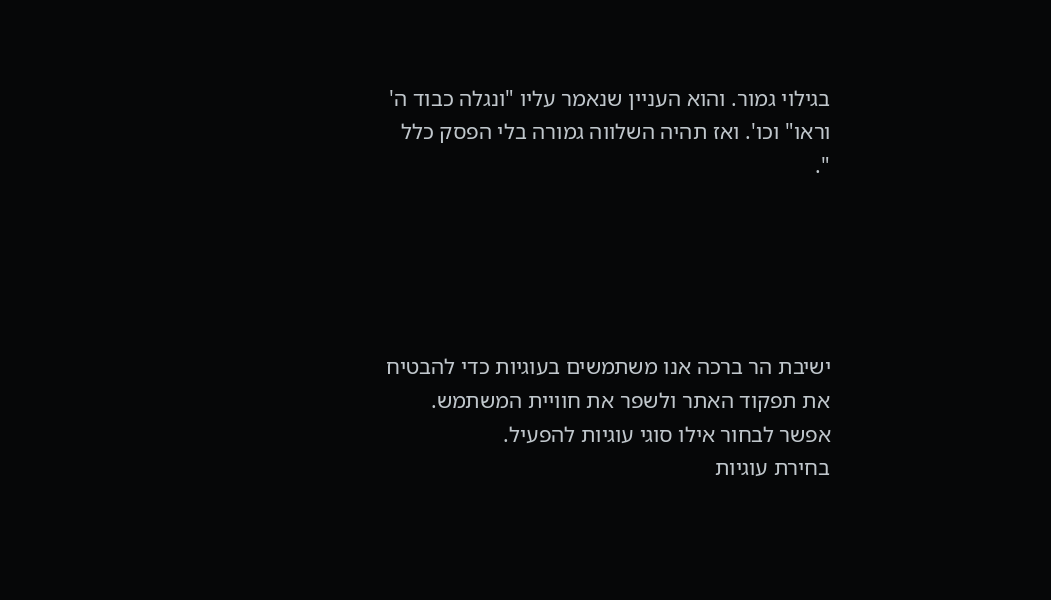בגילוי גמור. והוא העניין שנאמר עליו "ונגלה כבוד ה' וראו" וכו'. ואז תהיה השלווה גמורה בלי הפסק כלל ".





ישיבת הר ברכה אנו משתמשים בעוגיות כדי להבטיח את תפקוד האתר ולשפר את חוויית המשתמש. אפשר לבחור אילו סוגי עוגיות להפעיל.
בחירת עוגיות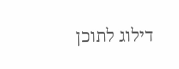דילוג לתוכן